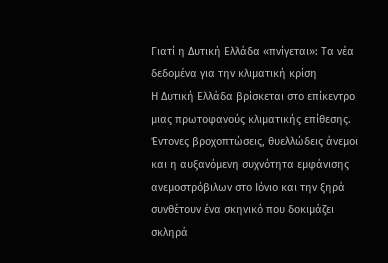Γιατί η Δυτική Ελλάδα «πνίγεται»: Τα νέα δεδομένα για την κλιματική κρίση
Η Δυτική Ελλάδα βρίσκεται στο επίκεντρο μιας πρωτοφανούς κλιματικής επίθεσης. Έντονες βροχοπτώσεις, θυελλώδεις άνεμοι και η αυξανόμενη συχνότητα εμφάνισης ανεμοστρόβιλων στο Ιόνιο και την ξηρά συνθέτουν ένα σκηνικό που δοκιμάζει σκληρά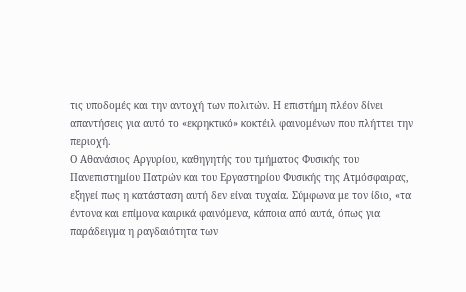τις υποδομές και την αντοχή των πολιτών. Η επιστήμη πλέον δίνει απαντήσεις για αυτό το «εκρηκτικό» κοκτέιλ φαινομένων που πλήττει την περιοχή.
Ο Αθανάσιος Αργυρίου, καθηγητής του τμήματος Φυσικής του Πανεπιστημίου Πατρών και του Εργαστηρίου Φυσικής της Ατμόσφαιρας, εξηγεί πως η κατάσταση αυτή δεν είναι τυχαία. Σύμφωνα με τον ίδιο, «τα έντονα και επίμονα καιρικά φαινόμενα, κάποια από αυτά, όπως για παράδειγμα η ραγδαιότητα των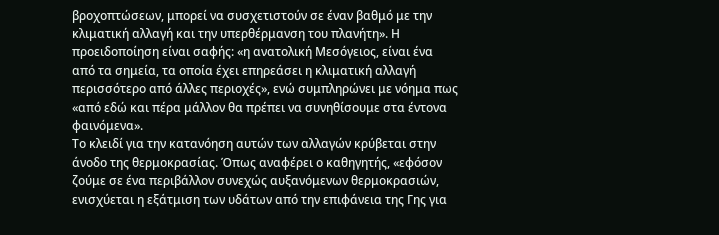βροχοπτώσεων, μπορεί να συσχετιστούν σε έναν βαθμό με την κλιματική αλλαγή και την υπερθέρμανση του πλανήτη». Η προειδοποίηση είναι σαφής: «η ανατολική Μεσόγειος, είναι ένα από τα σημεία, τα οποία έχει επηρεάσει η κλιματική αλλαγή περισσότερο από άλλες περιοχές», ενώ συμπληρώνει με νόημα πως «από εδώ και πέρα μάλλον θα πρέπει να συνηθίσουμε στα έντονα φαινόμενα».
Το κλειδί για την κατανόηση αυτών των αλλαγών κρύβεται στην άνοδο της θερμοκρασίας. Όπως αναφέρει ο καθηγητής, «εφόσον ζούμε σε ένα περιβάλλον συνεχώς αυξανόμενων θερμοκρασιών, ενισχύεται η εξάτμιση των υδάτων από την επιφάνεια της Γης για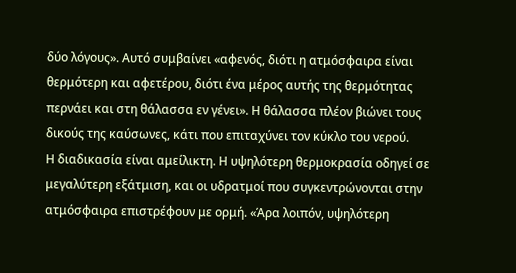δύο λόγους». Αυτό συμβαίνει «αφενός, διότι η ατμόσφαιρα είναι θερμότερη και αφετέρου, διότι ένα μέρος αυτής της θερμότητας περνάει και στη θάλασσα εν γένει». Η θάλασσα πλέον βιώνει τους δικούς της καύσωνες, κάτι που επιταχύνει τον κύκλο του νερού.
Η διαδικασία είναι αμείλικτη. Η υψηλότερη θερμοκρασία οδηγεί σε μεγαλύτερη εξάτμιση, και οι υδρατμοί που συγκεντρώνονται στην ατμόσφαιρα επιστρέφουν με ορμή. «Άρα λοιπόν, υψηλότερη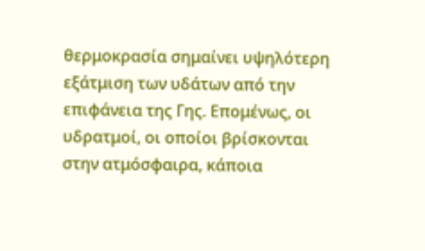θερμοκρασία σημαίνει υψηλότερη εξάτμιση των υδάτων από την επιφάνεια της Γης. Επομένως, οι υδρατμοί, οι οποίοι βρίσκονται στην ατμόσφαιρα, κάποια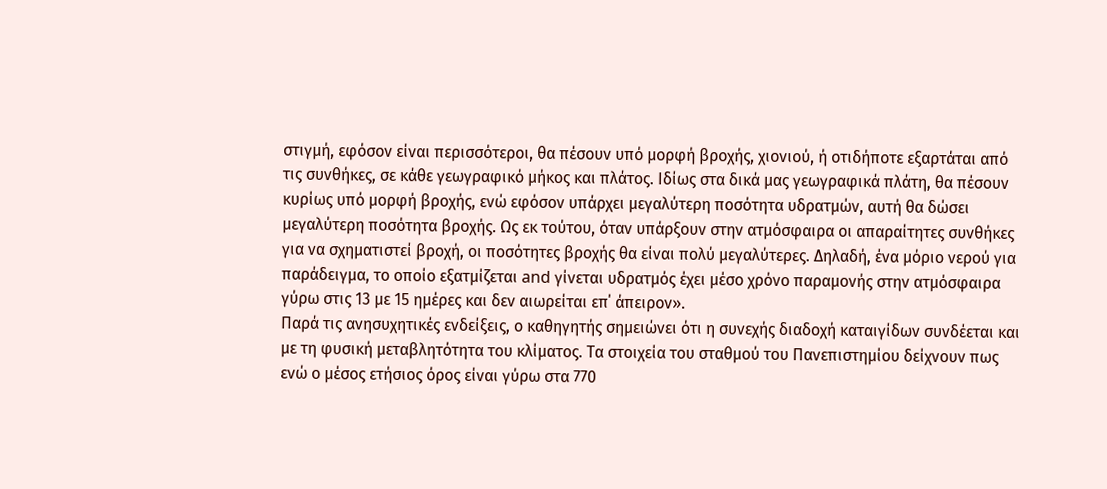στιγμή, εφόσον είναι περισσότεροι, θα πέσουν υπό μορφή βροχής, χιονιού, ή οτιδήποτε εξαρτάται από τις συνθήκες, σε κάθε γεωγραφικό μήκος και πλάτος. Ιδίως στα δικά μας γεωγραφικά πλάτη, θα πέσουν κυρίως υπό μορφή βροχής, ενώ εφόσον υπάρχει μεγαλύτερη ποσότητα υδρατμών, αυτή θα δώσει μεγαλύτερη ποσότητα βροχής. Ως εκ τούτου, όταν υπάρξουν στην ατμόσφαιρα οι απαραίτητες συνθήκες για να σχηματιστεί βροχή, οι ποσότητες βροχής θα είναι πολύ μεγαλύτερες. Δηλαδή, ένα μόριο νερού για παράδειγμα, το οποίο εξατμίζεται and γίνεται υδρατμός έχει μέσο χρόνο παραμονής στην ατμόσφαιρα γύρω στις 13 με 15 ημέρες και δεν αιωρείται επ΄ άπειρον».
Παρά τις ανησυχητικές ενδείξεις, ο καθηγητής σημειώνει ότι η συνεχής διαδοχή καταιγίδων συνδέεται και με τη φυσική μεταβλητότητα του κλίματος. Τα στοιχεία του σταθμού του Πανεπιστημίου δείχνουν πως ενώ ο μέσος ετήσιος όρος είναι γύρω στα 770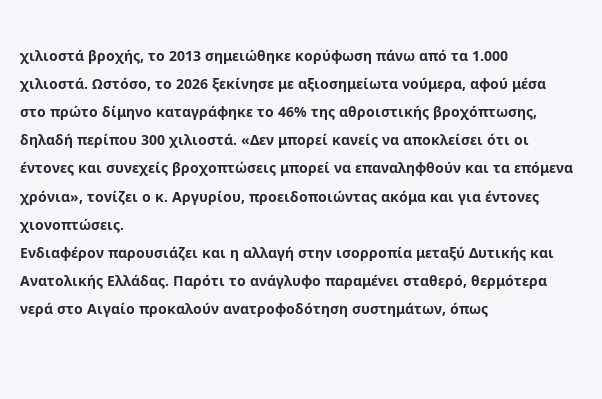χιλιοστά βροχής, το 2013 σημειώθηκε κορύφωση πάνω από τα 1.000 χιλιοστά. Ωστόσο, το 2026 ξεκίνησε με αξιοσημείωτα νούμερα, αφού μέσα στο πρώτο δίμηνο καταγράφηκε το 46% της αθροιστικής βροχόπτωσης, δηλαδή περίπου 300 χιλιοστά. «Δεν μπορεί κανείς να αποκλείσει ότι οι έντονες και συνεχείς βροχοπτώσεις μπορεί να επαναληφθούν και τα επόμενα χρόνια», τονίζει ο κ. Αργυρίου, προειδοποιώντας ακόμα και για έντονες χιονοπτώσεις.
Ενδιαφέρον παρουσιάζει και η αλλαγή στην ισορροπία μεταξύ Δυτικής και Ανατολικής Ελλάδας. Παρότι το ανάγλυφο παραμένει σταθερό, θερμότερα νερά στο Αιγαίο προκαλούν ανατροφοδότηση συστημάτων, όπως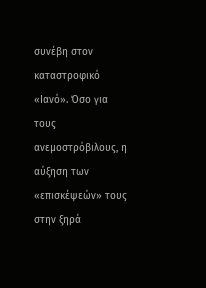συνέβη στον καταστροφικό «Ιανό». Όσο για τους ανεμοστρόβιλους, η αύξηση των «επισκέψεών» τους στην ξηρά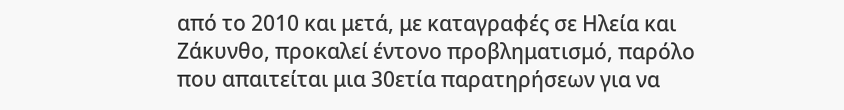από το 2010 και μετά, με καταγραφές σε Ηλεία και Ζάκυνθο, προκαλεί έντονο προβληματισμό, παρόλο που απαιτείται μια 30ετία παρατηρήσεων για να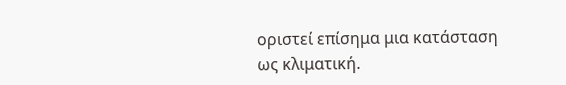οριστεί επίσημα μια κατάσταση ως κλιματική.